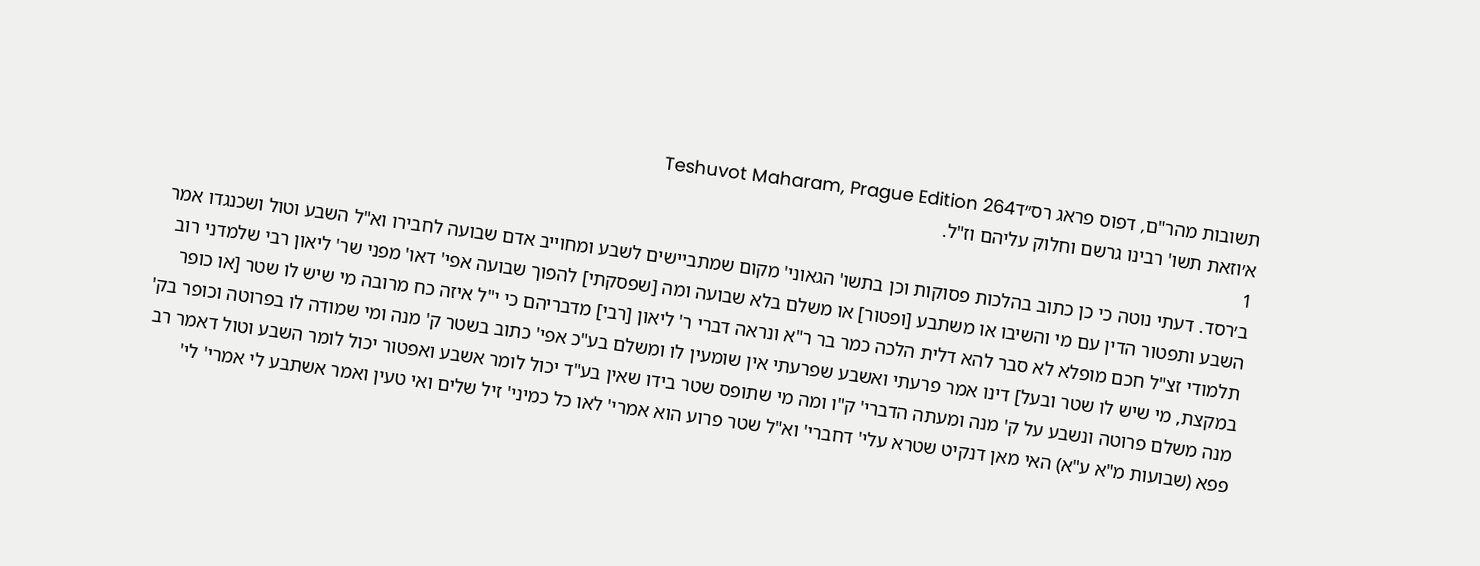תשובות מהר"ם, דפוס פראג רס״דTeshuvot Maharam, Prague Edition 264
א׳וזאת תשו' רבינו גרשם וחלוק עליהם וז"ל.
1
ב׳רסד. דעתי נוטה כי כן כתוב בהלכות פסוקות וכן בתשו' הגאוני' מקום שמתביישים לשבע ומחוייב אדם שבועה לחבירו וא"ל השבע וטול ושכנגדו אמר השבע ותפטור הדין עם מי והשיבו או משתבע [ופטור] או משלם בלא שבועה ומה [שפסקתי] להפוך שבועה אפי' דאו' מפני שר' ליאון רבי שלמדני רוב תלמודי זצ"ל חכם מופלא לא סבר להא דלית הלכה כמר בר ר"א ונראה דברי ר' ליאון [רבי] מדבריהם כי י"ל איזה כח מרובה מי שיש לו שטר [או כופר במקצת, מי שיש לו שטר ובעל] דינו אמר פרעתי ואשבע שפרעתי אין שומעין לו ומשלם בע"כ אפי' כתוב בשטר ק' מנה ומי שמודה לו בפרוטה וכופר בק' מנה משלם פרוטה ונשבע על ק' מנה ומעתה הדברי' ק"ו ומה מי שתופס שטר בידו שאין בע"ד יכול לומר אשבע ואפטור יכול לומר השבע וטול דאמר רב פפא (שבועות מ"א ע"א) האי מאן דנקיט שטרא עלי' דחברי' וא"ל שטר פרוע הוא אמרי' לאו כל כמיני' זיל שלים ואי טעין ואמר אשתבע לי אמרי' לי'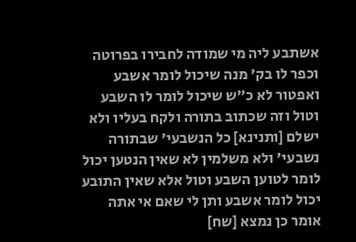אשתבע ליה מי שמודה לחבירו בפרוטה וכפר לו בק' מנה שיכול לומר אשבע ואפטור לא כ"ש שיכול לומר לו השבע וטול וזה שכתוב בתורה ולקח בעליו ולא ישלם [ותנינא] כל הנשבעי' שבתורה נשבעי' ולא משלמין לא שאין הנטען יכול לומר לטוען השבע וטול אלא שאין התובע יכול לומר אשבע ותן לי שאם אי אתה אומר כן נמצא [שח]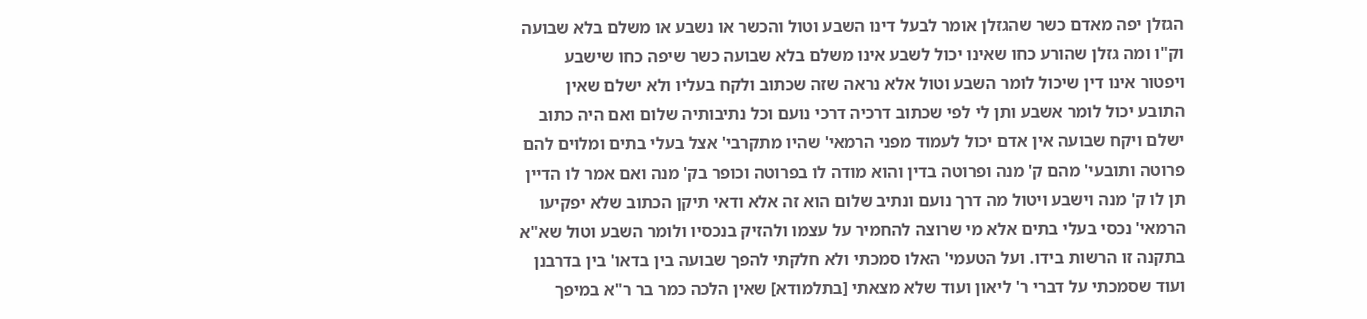הגזלן יפה מאדם כשר שהגזלן אומר לבעל דינו השבע וטול והכשר או נשבע או משלם בלא שבועה וק"ו ומה גזלן שהורע כחו שאינו יכול לשבע אינו משלם בלא שבועה כשר שיפה כחו שישבע ויפטור אינו דין שיכול לומר השבע וטול אלא נראה שזה שכתוב ולקח בעליו ולא ישלם שאין התובע יכול לומר אשבע ותן לי לפי שכתוב דרכיה דרכי נועם וכל נתיבותיה שלום ואם היה כתוב ישלם ויקח שבועה אין אדם יכול לעמוד מפני הרמאי' שהיו מתקרבי' אצל בעלי בתים ומלוים להם פרוטה ותובעי' מהם ק' מנה ופרוטה בדין והוא מודה לו בפרוטה וכופר בק' מנה ואם אמר לו הדיין תן לו ק' מנה וישבע ויטול מה דרך נועם ונתיב שלום הוא זה אלא ודאי תיקן הכתוב שלא יפקיעו הרמאי' נכסי בעלי בתים אלא מי שרוצה להחמיר על עצמו ולהזיק בנכסיו ולומר השבע וטול שא"א בתקנה זו הרשות בידו. ועל הטעמי' האלו סמכתי ולא חלקתי להפך שבועה בין בדאו' בין בדרבנן ועוד שסמכתי על דברי ר' ליאון ועוד שלא מצאתי [בתלמודא] שאין הלכה כמר בר ר"א במיפך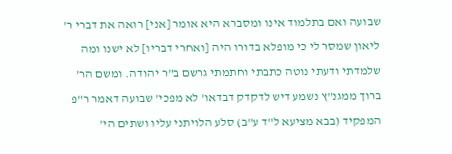שבועה ואם בתלמוד אינו ומסברא היא אומר [אני] רואה את דברי ר' ליאון שמסר לי כי מופלא בדורו היה [ואחרי דבריו] לא ישנו ומה שלמדתי ודעתי נוטה כתבתי וחתמתי גרשם ב"ר יהודה. ומשם הר' ברוך ממגנ"ץ נשמע דיש לדקדק דבדאו' לא מפכי' שבועה דאמר ר"פ המפקיד (בבא מציעא ל"ד ע"ב) סלע הלויתני עליו ושתים הי'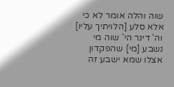שוה והלה אומר לא כי אלא סלע [הלויתיך עליו] וה' דינר הי' שוה מי נשבע [מי] שהפקדון אצלו שמא ישבע זה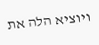ויוציא הלה את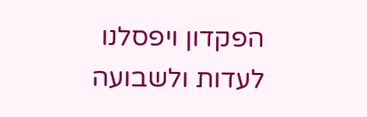הפקדון ויפסלנו לעדות ולשבועה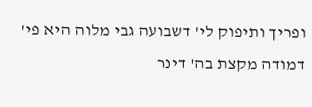ופריך ותיפוק לי' דשבועה גבי מלוה היא פי' דמודה מקצת בה' דינר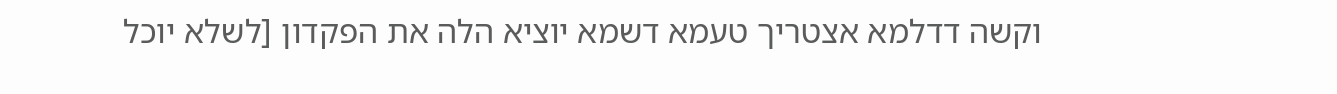וקשה דדלמא אצטריך טעמא דשמא יוציא הלה את הפקדון [לשלא יוכל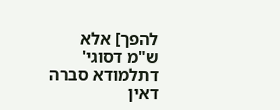להפך] אלא ש"מ דסוגי' דתלמודא סברה דאין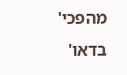מהפכי' בדאו'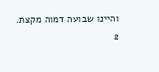והיינו שבועה דמוה מקצת.
2